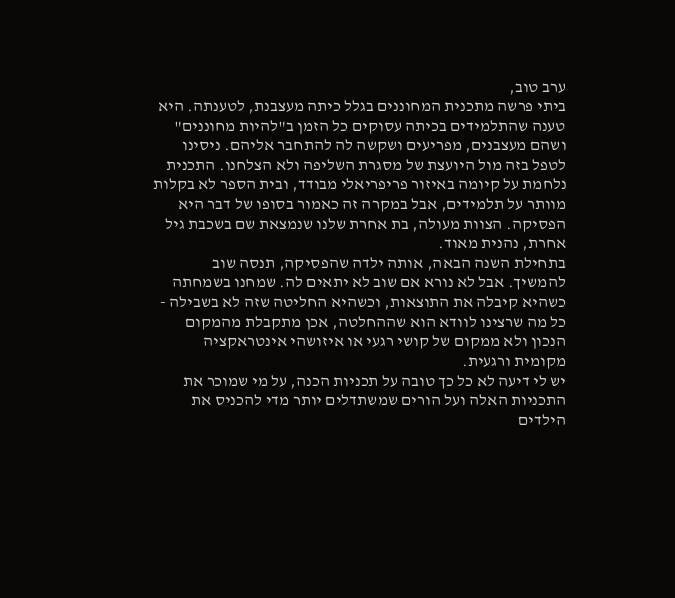ערב טוב,
ביתי פרשה מתכנית המחוננים בגלל כיתה מעצבנת, לטענתה. היא טענה שהתלמידים בכיתה עסוקים כל הזמן ב"להיות מחוננים" ושהם מעצבנים, מפריעים ושקשה לה להתחבר אליהם. ניסינו לטפל בזה מול היועצת של מסגרת השליפה ולא הצלחנו. התכנית נלחמת על קיומה באיזור פריפריאלי מבודד, ובית הספר לא בקלות מוותר על תלמידים, אבל במקרה זה כאמור בסופו של דבר היא הפסיקה. הצוות מעולה, בת אחרת שלנו שנמצאת שם בשכבת גיל אחרת, נהנית מאוד.
בתחילת השנה הבאה, אותה ילדה שהפסיקה, תנסה שוב להמשיך. אבל לא נורא אם שוב לא יתאים לה. שמחנו בשמחתה כשהיא קיבלה את התוצאות, וכשהיא החליטה שזה לא בשבילה - כל מה שרצינו לוודא הוא שההחלטה, אכן מתקבלת מהמקום הנכון ולא ממקום של קושי רגעי או איזושהי אינטראקציה מקומית ורגעית.
יש לי דיעה לא כל כך טובה על תכניות הכנה, על מי שמוכר את התכניות האלה ועל הורים שמשתדלים יותר מדי להכניס את הילדים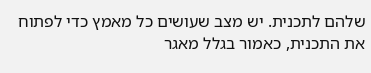שלהם לתכנית. יש מצב שעושים כל מאמץ כדי לפתוח את התכנית, כאמור בגלל מאגר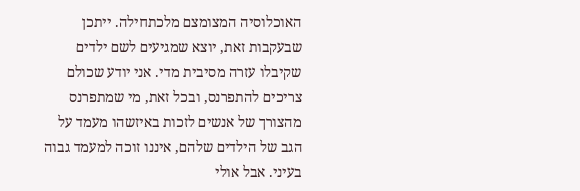האוכלוסיה המצומצם מלכתחילה. ייתכן שבעקבות זאת, יוצא שמגיעים לשם ילדים שקיבלו עזרה מסיבית מדי. אני יודע שכולם צריכים להתפרנס, ובכל זאת, מי שמתפרנס מהצורך של אנשים לזכות באיזשהו מעמד על הגב של הילדים שלהם, איננו זוכה למעמד גבוה בעיני. אבל אולי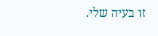זו בעיה שלי.